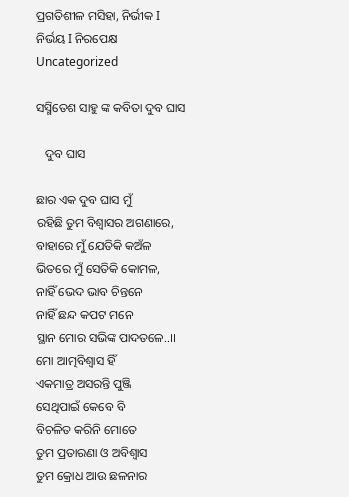ପ୍ରଗତିଶୀଳ ମସିହା, ନିର୍ଭୀକ I ନିର୍ଭୟ I ନିରପେକ୍ଷ
Uncategorized

ସସ୍ମିତେଶ ସାହୁ ଙ୍କ କବିତା ଦୁବ ଘାସ

   ଦୁବ ଘାସ

ଛାର ଏକ ଦୁବ ଘାସ ମୁଁ
ରହିଛି ତୁମ ବିଶ୍ଵାସର ଅଗଣାରେ,
ବାହାରେ ମୁଁ ଯେତିକି କଅଁଳ
ଭିତରେ ମୁଁ ସେତିକି କୋମଳ,
ନାହିଁ ଭେଦ ଭାବ ଚିନ୍ତନେ
ନାହିଁ ଛନ୍ଦ କପଟ ମନେ
ସ୍ଥାନ ମୋର ସଭିଙ୍କ ପାଦତଳେ..।।
ମୋ ଆତ୍ମବିଶ୍ବାସ ହିଁ
ଏକମାତ୍ର ଅସରନ୍ତି ପୁଞ୍ଜି
ସେଥିପାଇଁ କେବେ ବି
ବିଚଳିତ କରିନି ମୋତେ
ତୁମ ପ୍ରତାରଣା ଓ ଅବିଶ୍ବାସ
ତୁମ କ୍ରୋଧ ଆଉ ଛଳନାର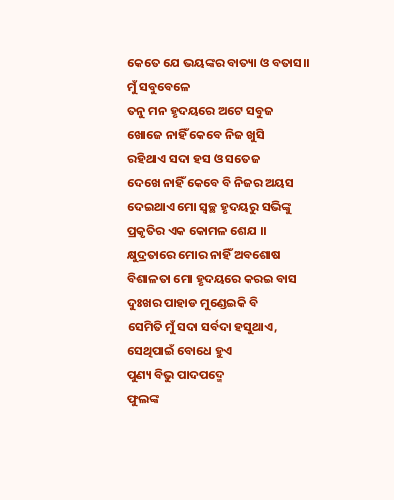କେତେ ଯେ ଭୟଙ୍କର ବାତ୍ୟା ଓ ବତାସ।।
ମୁଁ ସବୁବେଳେ
ତନୁ ମନ ହୃଦୟରେ ଅଟେ ସବୁଜ
ଖୋଜେ ନାହିଁ କେବେ ନିଜ ଖୁସି
ରହିଥାଏ ସଦା ହସ ଓ ସତେଜ
ଦେଖେ ନାହିଁ କେବେ ବି ନିଜର ଅୟସ
ଦେଇଥାଏ ମୋ ସ୍ୱଚ୍ଛ ହୃଦୟରୁ ସଭିଙ୍କୁ
ପ୍ରକୃତିର ଏକ କୋମଳ ଶେଯ ।।
କ୍ଷୁଦ୍ରତାରେ ମୋର ନାହିଁ ଅବଶୋଷ
ବିଶାଳତା ମୋ ହୃଦୟରେ କରଇ ବାସ
ଦୁଃଖର ପାହାଡ ମୁଣ୍ଡେଇକି ବି
ସେମିତି ମୁଁ ସଦା ସର୍ବଦା ହସୁଥାଏ,
ସେଥିପାଇଁ ବୋଧେ ହୁଏ
ପୁଣ୍ୟ ବିଭୁ ପାଦପଦ୍ମେ
ଫୁଲଙ୍କ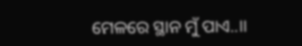ମେଳରେ ସ୍ଥାନ ମୁଁ ପାଏ..।।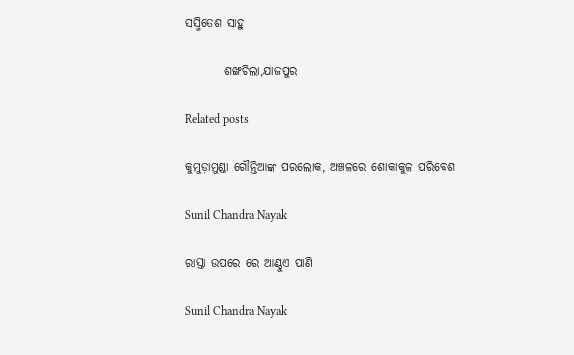ସସ୍ମିତେଶ ସାହୁ

        ଶଙ୍ଖଚିଲା,ଯାଜପୁର

Related posts

କୁମୁଡ଼ାମୁଣ୍ଡା ଗୌନ୍ତିଆଙ୍କ ପରଲୋକ, ଅଞ୍ଚଳରେ ଶୋକାକୁଳ ପରିବେଶ

Sunil Chandra Nayak

ରାସ୍ତା ଉପରେ ରେ ଆଣ୍ଠୁଏ ପାଣି

Sunil Chandra Nayak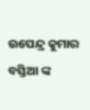ଉପେନ୍ଦ୍ର କୁମାର ବସ୍ତିଆ ଙ୍କ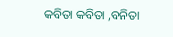କବିତା କବିତା ,ବନିତା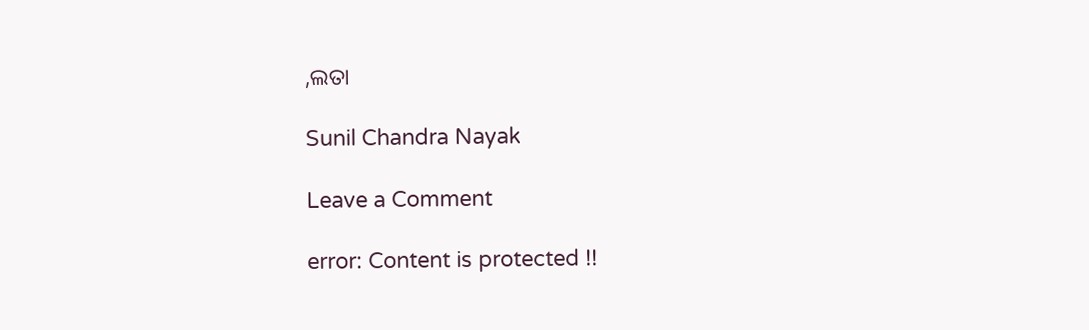,ଲତା

Sunil Chandra Nayak

Leave a Comment

error: Content is protected !!